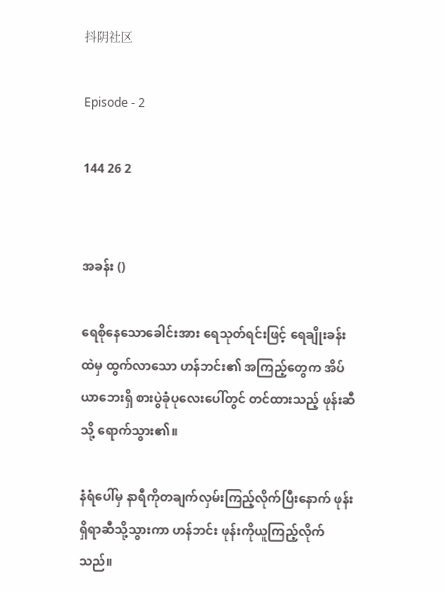抖阴社区

Episode - 2

144 26 2


အခန်း ()

ရေစိုနေသောခေါင်းအား ရေသုတ်ရင်းဖြင့် ရေချိုးခန်းထဲမှ ထွက်လာသော ဟန်ဘင်း၏ အကြည့်တွေက အိပ်ယာဘေးရှိ စားပွဲခုံပုလေးပေါ်တွင် တင်ထားသည့် ဖုန်းဆီသို့ ရောက်သွား၏။

နံရံပေါ်မှ နာရီကိုတချက်လှမ်းကြည့်လိုက်ပြီးနောက် ဖုန်းရှိရာဆီသို့သွားကာ ဟန်ဘင်း ဖုန်းကိုယူကြည့်လိုက်သည်။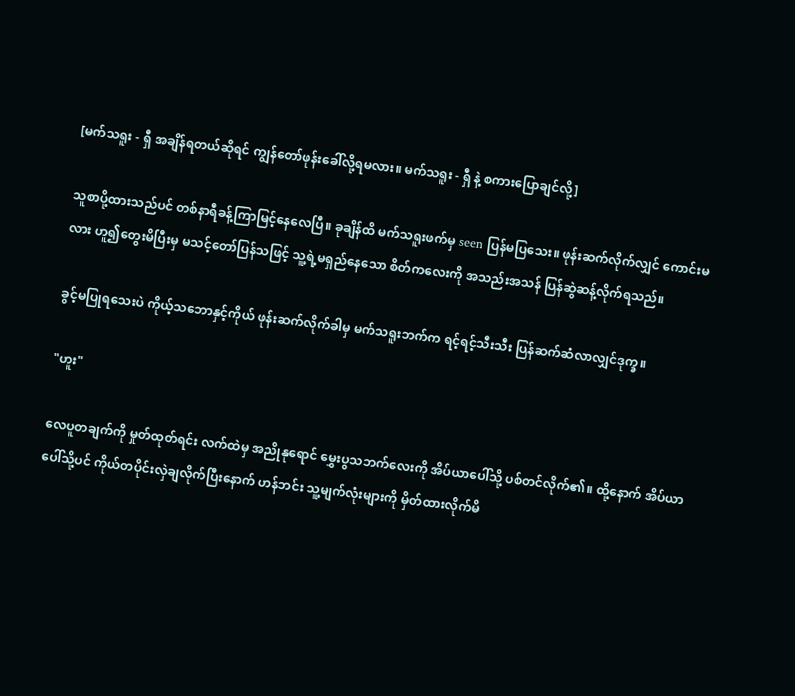[မက်သရူး - ရှီ အချိန်ရတယ်ဆိုရင် ကျွန်တော်ဖုန်းခေါ်လို့ရမလား။ မက်သရူး - ရှီ နဲ့ စကားပြောချင်လို့]

သူစာပို့ထားသည်ပင် တစ်နာရီခန့်ကြာမြင့်နေလေပြီ။ ခုချိန်ထိ မက်သရူးဖက်မှ seen ပြန်မပြသေး။ ဖုန်းဆက်လိုက်လျှင် ကောင်းမလား ဟူ၍တွေးမိပြီးမှ မသင့်တော်ပြန်သဖြင့် သူ့ရဲ့မရှည်နေသော စိတ်ကလေးကို အသည်းအသန် ပြန်ဆွဲဆန့်လိုက်ရသည်။

ခွင့်မပြုရသေးပဲ ကိုယ့်သဘောနှင့်ကိုယ် ဖုန်းဆက်လိုက်ခါမှ မက်သရူးဘက်က ရင့်ရင့်သီးသီး ပြန်ဆက်ဆံလာလျှင်ဒုက္ခ။

"ဟူး"

လေပူတချက်ကို မှုတ်ထုတ်ရင်း လက်ထဲမှ အညိုနုရောင် မွှေးပွသဘက်လေးကို အိပ်ယာပေါ်သို့ ပစ်တင်လိုက်၏။ ထို့နောက် အိပ်ယာပေါ်သို့ပင် ကိုယ်တပိုင်းလှဲချလိုက်ပြီးနောက် ဟန်ဘင်း သူ့မျက်လုံးများကို မှိတ်ထားလိုက်မိ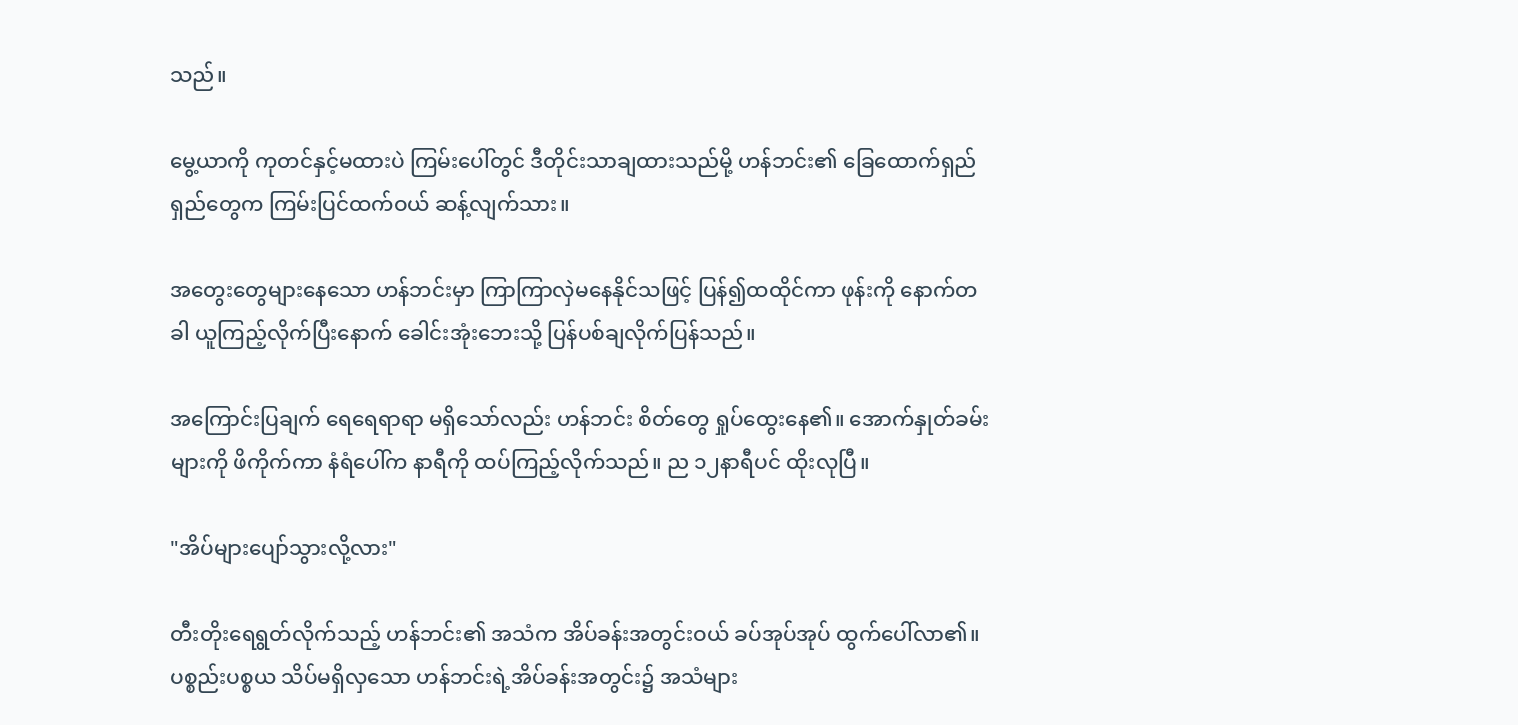သည်။

မွေ့ယာကို ကုတင်နှင့်မထားပဲ ကြမ်းပေါ်တွင် ဒီတိုင်းသာချထားသည်မို့ ဟန်ဘင်း၏ ခြေထောက်ရှည်ရှည်တွေက ကြမ်းပြင်ထက်ဝယ် ဆန့်လျက်သား။

အတွေးတွေများနေသော ဟန်ဘင်းမှာ ကြာကြာလှဲမနေနိုင်သဖြင့် ပြန်၍ထထိုင်ကာ ဖုန်းကို နောက်တခါ ယူကြည့်လိုက်ပြီးနောက် ခေါင်းအုံးဘေးသို့ ပြန်ပစ်ချလိုက်ပြန်သည်။

အကြောင်းပြချက် ရေရေရာရာ မရှိသော်လည်း ဟန်ဘင်း စိတ်တွေ ရှုပ်ထွေးနေ၏။ အောက်နှုတ်ခမ်းများကို ဖိကိုက်ကာ နံရံပေါ်က နာရီကို ထပ်ကြည့်လိုက်သည်။ ည ၁၂နာရီပင် ထိုးလုပြီ။

"အိပ်များပျော်သွားလို့လား"

တီးတိုးရေရွတ်လိုက်သည့် ဟန်ဘင်း၏ အသံက အိပ်ခန်းအတွင်းဝယ် ခပ်အုပ်အုပ် ထွက်ပေါ်လာ၏။ ပစ္စည်းပစ္စယ သိပ်မရှိလှသော ဟန်ဘင်းရဲ့အိပ်ခန်းအတွင်း၌ အသံများ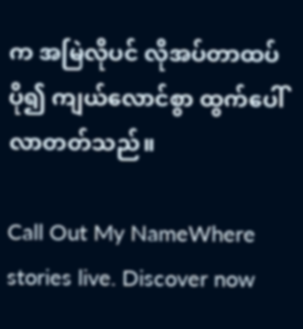က အမြဲလိုပင် လိုအပ်တာထပ် ပို၍ ကျယ်လောင်စွာ ထွက်ပေါ်လာတတ်သည်။

Call Out My NameWhere stories live. Discover now